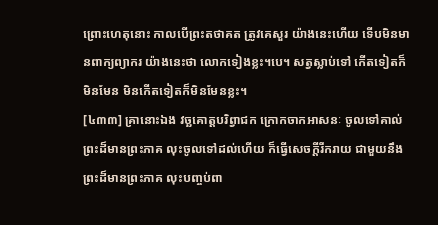ព្រោះហេតុនោះ កាលបើព្រះតថាគត ត្រូវគេសួរ យ៉ាងនេះហើយ ទើបមិនមានពាក្យព្យាករ យ៉ាងនេះថា លោកទៀងខ្លះ។បេ។ សត្វស្លាប់ទៅ កើតទៀតក៏មិនមែន មិនកើតទៀតក៏មិនមែនខ្លះ។
[៤៣៣] គ្រានោះឯង វច្ឆគោត្តបរិព្វាជក ក្រោកចាកអាសនៈ ចូលទៅគាល់ព្រះដ៏មានព្រះភាគ លុះចូលទៅដល់ហើយ ក៏ធ្វើសេចក្តីរីករាយ ជាមួយនឹងព្រះដ៏មានព្រះភាគ លុះបញ្ចប់ពា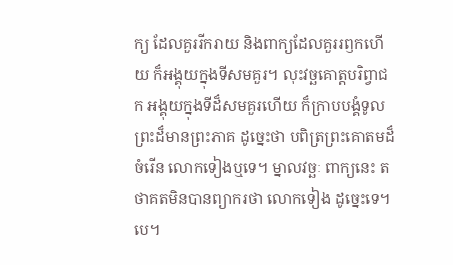ក្យ ដែលគួររីករាយ និងពាក្យដែលគួររឭកហើយ ក៏អង្គុយក្នុងទីសមគួរ។ លុះវច្ឆគោត្តបរិព្វាជក អង្គុយក្នុងទីដ៏សមគួរហើយ ក៏ក្រាបបង្គំទូលព្រះដ៏មានព្រះភាគ ដូច្នេះថា បពិត្រព្រះគោតមដ៏ចំរើន លោកទៀងឬទេ។ ម្នាលវច្ឆៈ ពាក្យនេះ តថាគតមិនបានព្យាករថា លោកទៀង ដូច្នេះទេ។ បេ។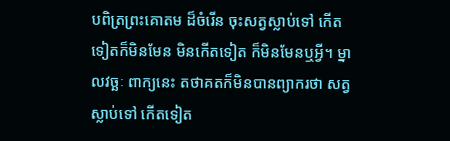បពិត្រព្រះគោតម ដ៏ចំរើន ចុះសត្វស្លាប់ទៅ កើតទៀតក៏មិនមែន មិនកើតទៀត ក៏មិនមែនឬអ្វី។ ម្នាលវច្ឆៈ ពាក្យនេះ តថាគតក៏មិនបានព្យាករថា សត្វស្លាប់ទៅ កើតទៀត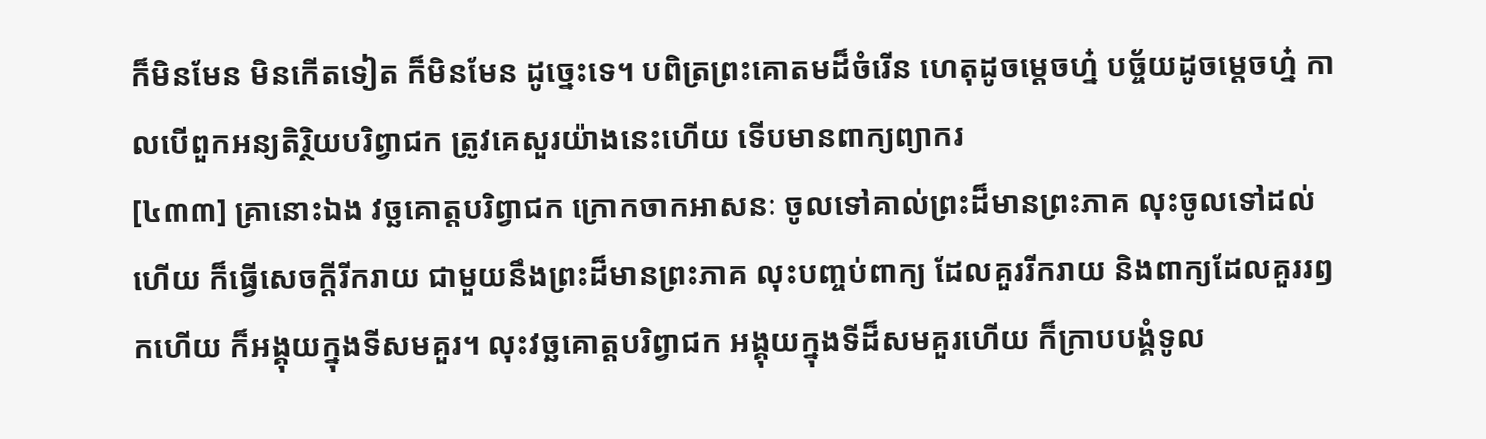ក៏មិនមែន មិនកើតទៀត ក៏មិនមែន ដូច្នេះទេ។ បពិត្រព្រះគោតមដ៏ចំរើន ហេតុដូចម្តេចហ្ន៎ បច្ច័យដូចម្តេចហ្ន៎ កាលបើពួកអន្យតិរ្ថិយបរិព្វាជក ត្រូវគេសួរយ៉ាងនេះហើយ ទើបមានពាក្យព្យាករ
[៤៣៣] គ្រានោះឯង វច្ឆគោត្តបរិព្វាជក ក្រោកចាកអាសនៈ ចូលទៅគាល់ព្រះដ៏មានព្រះភាគ លុះចូលទៅដល់ហើយ ក៏ធ្វើសេចក្តីរីករាយ ជាមួយនឹងព្រះដ៏មានព្រះភាគ លុះបញ្ចប់ពាក្យ ដែលគួររីករាយ និងពាក្យដែលគួររឭកហើយ ក៏អង្គុយក្នុងទីសមគួរ។ លុះវច្ឆគោត្តបរិព្វាជក អង្គុយក្នុងទីដ៏សមគួរហើយ ក៏ក្រាបបង្គំទូល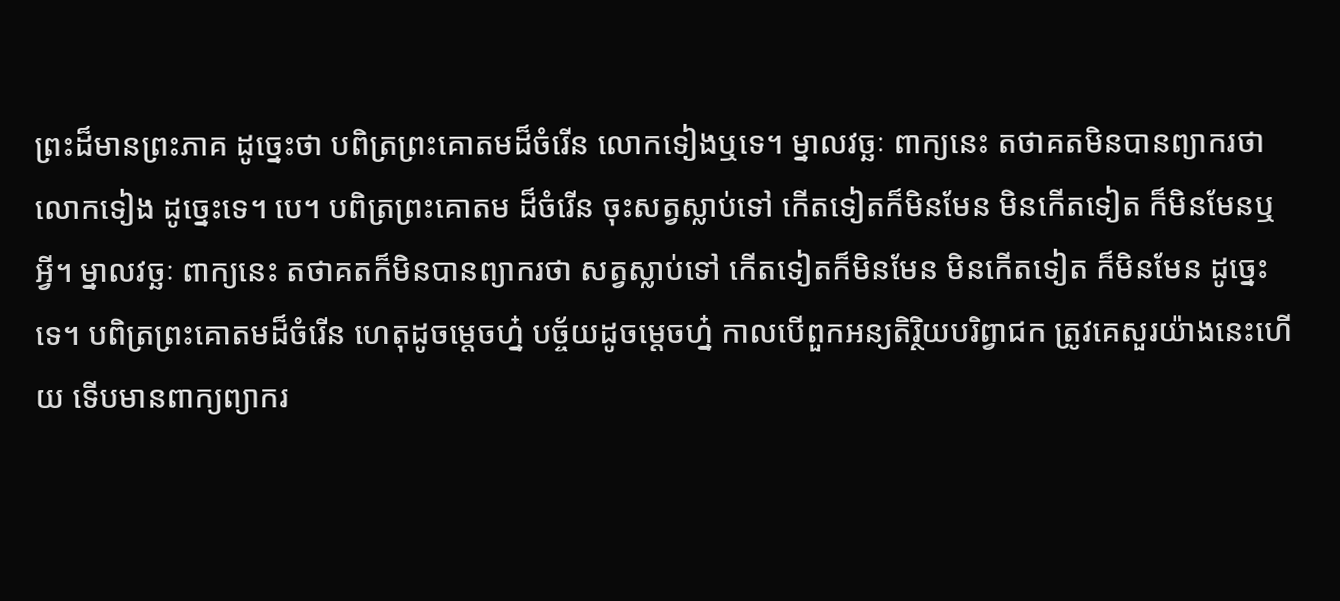ព្រះដ៏មានព្រះភាគ ដូច្នេះថា បពិត្រព្រះគោតមដ៏ចំរើន លោកទៀងឬទេ។ ម្នាលវច្ឆៈ ពាក្យនេះ តថាគតមិនបានព្យាករថា លោកទៀង ដូច្នេះទេ។ បេ។ បពិត្រព្រះគោតម ដ៏ចំរើន ចុះសត្វស្លាប់ទៅ កើតទៀតក៏មិនមែន មិនកើតទៀត ក៏មិនមែនឬអ្វី។ ម្នាលវច្ឆៈ ពាក្យនេះ តថាគតក៏មិនបានព្យាករថា សត្វស្លាប់ទៅ កើតទៀតក៏មិនមែន មិនកើតទៀត ក៏មិនមែន ដូច្នេះទេ។ បពិត្រព្រះគោតមដ៏ចំរើន ហេតុដូចម្តេចហ្ន៎ បច្ច័យដូចម្តេចហ្ន៎ កាលបើពួកអន្យតិរ្ថិយបរិព្វាជក ត្រូវគេសួរយ៉ាងនេះហើយ ទើបមានពាក្យព្យាករ